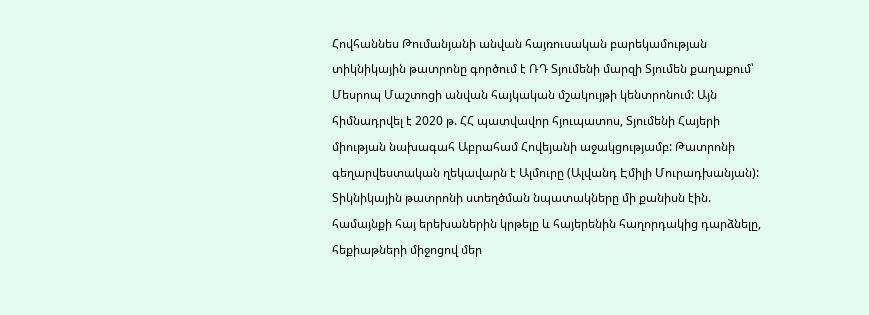Հովհաննես Թումանյանի անվան հայռուսական բարեկամության տիկնիկային թատրոնը գործում է ՌԴ Տյումենի մարզի Տյումեն քաղաքում՝ Մեսրոպ Մաշտոցի անվան հայկական մշակույթի կենտրոնում: Այն հիմնադրվել է 2020 թ. ՀՀ պատվավոր հյուպատոս, Տյումենի Հայերի միության նախագահ Աբրահամ Հովեյանի աջակցությամբ: Թատրոնի գեղարվեստական ղեկավարն է Ալմուրը (Ալվանդ Էմիլի Մուրադխանյան):
Տիկնիկային թատրոնի ստեղծման նպատակները մի քանիսն էին. համայնքի հայ երեխաներին կրթելը և հայերենին հաղորդակից դարձնելը, հեքիաթների միջոցով մեր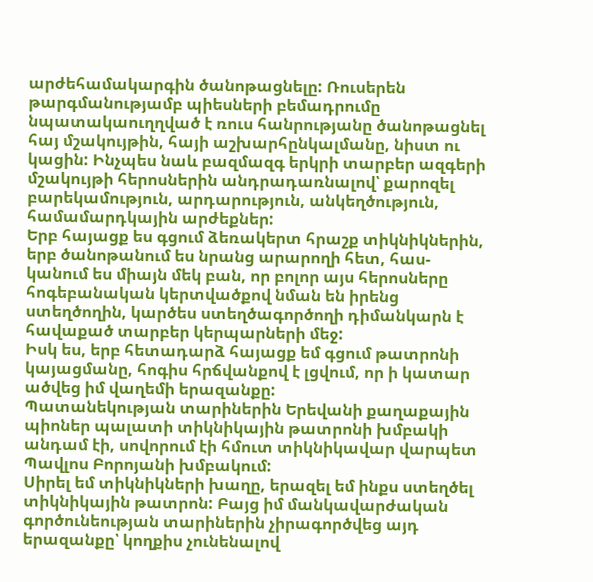արժեհամակարգին ծանոթացնելը: Ռուսերեն թարգմանությամբ պիեսների բեմադրումը նպատակաուղղված է ռուս հանրությանը ծանոթացնել հայ մշակույթին, հայի աշխարհընկալմանը, նիստ ու կացին: Ինչպես նաև բազմազգ երկրի տարբեր ազգերի մշակույթի հերոսներին անդրադառնալով՝ քարոզել բարեկամություն, արդարություն, անկեղծություն, համամարդկային արժեքներ:
Երբ հայացք ես գցում ձեռակերտ հրաշք տիկնիկներին, երբ ծանոթանում ես նրանց արարողի հետ, հաս-կանում ես միայն մեկ բան, որ բոլոր այս հերոսները հոգեբանական կերտվածքով նման են իրենց ստեղծողին, կարծես ստեղծագործողի դիմանկարն է հավաքած տարբեր կերպարների մեջ:
Իսկ ես, երբ հետադարձ հայացք եմ գցում թատրոնի կայացմանը, հոգիս հրճվանքով է լցվում, որ ի կատար ածվեց իմ վաղեմի երազանքը:
Պատանեկության տարիներին Երեվանի քաղաքային պիոներ պալատի տիկնիկային թատրոնի խմբակի անդամ էի, սովորում էի հմուտ տիկնիկավար վարպետ Պավլոս Բորոյանի խմբակում:
Սիրել եմ տիկնիկների խաղը, երազել եմ ինքս ստեղծել տիկնիկային թատրոն: Բայց իմ մանկավարժական գործունեության տարիներին չիրագործվեց այդ երազանքը՝ կողքիս չունենալով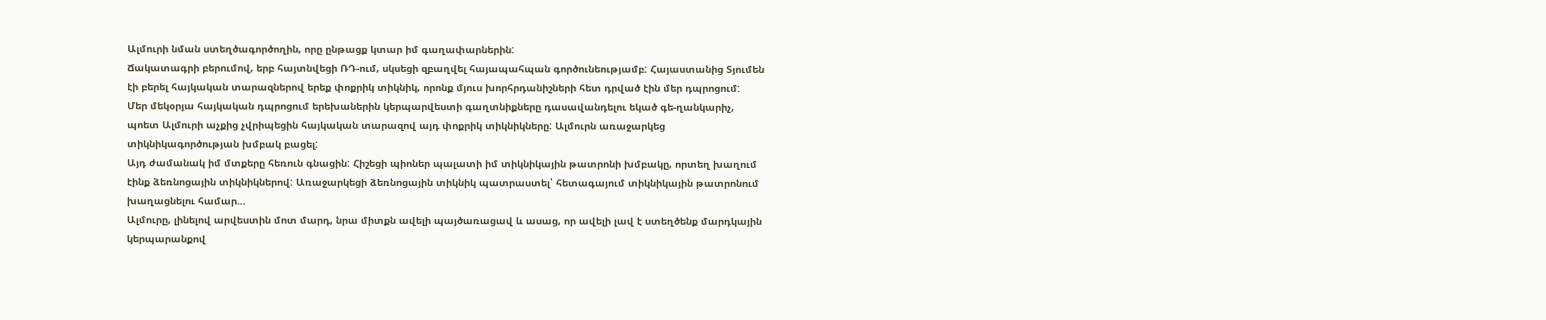Ալմուրի նման ստեղծագործողին, որը ընթացք կտար իմ գաղափարներին:
Ճակատագրի բերումով, երբ հայտնվեցի ՌԴ-ում, սկսեցի զբաղվել հայապահպան գործունեությամբ: Հայաստանից Տյումեն էի բերել հայկական տարազներով երեք փոքրիկ տիկնիկ, որոնք մյուս խորհրդանիշների հետ դրված էին մեր դպրոցում:
Մեր մեկօրյա հայկական դպրոցում երեխաներին կերպարվեստի գաղտնիքները դասավանդելու եկած գե-ղանկարիչ, պոետ Ալմուրի աչքից չվրիպեցին հայկական տարազով այդ փոքրիկ տիկնիկները: Ալմուրն առաջարկեց տիկնիկագործության խմբակ բացել:
Այդ ժամանակ իմ մտքերը հեռուն գնացին: Հիշեցի պիոներ պալատի իմ տիկնիկային թատրոնի խմբակը, որտեղ խաղում էինք ձեռնոցային տիկնիկներով: Առաջարկեցի ձեռնոցային տիկնիկ պատրաստել՝ հետագայում տիկնիկային թատրոնում խաղացնելու համար…
Ալմուրը, լինելով արվեստին մոտ մարդ, նրա միտքն ավելի պայծառացավ և ասաց, որ ավելի լավ է ստեղծենք մարդկային կերպարանքով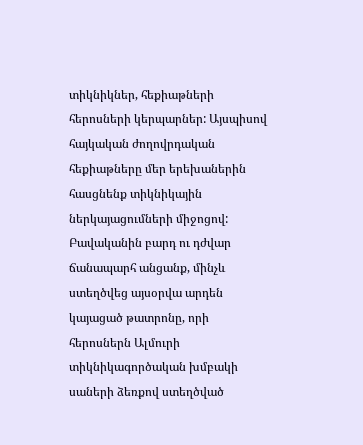տիկնիկներ, հեքիաթների հերոսների կերպարներ: Այսպիսով հայկական ժողովրդական հեքիաթները մեր երեխաներին հասցնենք տիկնիկային ներկայացումների միջոցով:
Բավականին բարդ ու դժվար ճանապարհ անցանք, մինչև ստեղծվեց այսօրվա արդեն կայացած թատրոնը, որի հերոսներն Ալմուրի տիկնիկագործական խմբակի սաների ձեռքով ստեղծված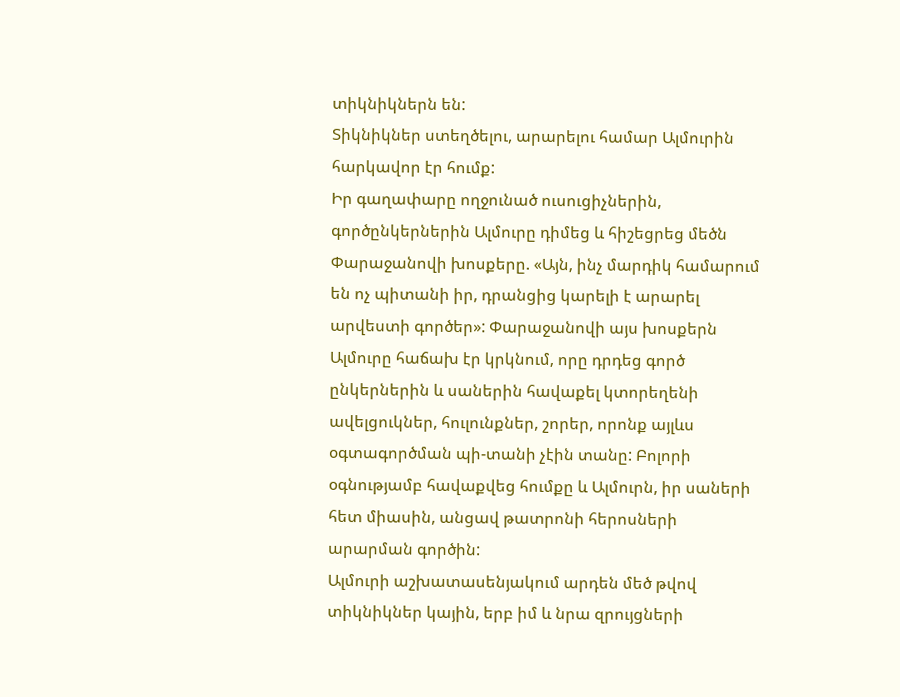տիկնիկներն են:
Տիկնիկներ ստեղծելու, արարելու համար Ալմուրին հարկավոր էր հումք:
Իր գաղափարը ողջունած ուսուցիչներին, գործընկերներին Ալմուրը դիմեց և հիշեցրեց մեծն Փարաջանովի խոսքերը. «Այն, ինչ մարդիկ համարում են ոչ պիտանի իր, դրանցից կարելի է արարել արվեստի գործեր»: Փարաջանովի այս խոսքերն Ալմուրը հաճախ էր կրկնում, որը դրդեց գործ ընկերներին և սաներին հավաքել կտորեղենի ավելցուկներ, հուլունքներ, շորեր, որոնք այլևս օգտագործման պի-տանի չէին տանը: Բոլորի օգնությամբ հավաքվեց հումքը և Ալմուրն, իր սաների հետ միասին, անցավ թատրոնի հերոսների արարման գործին:
Ալմուրի աշխատասենյակում արդեն մեծ թվով տիկնիկներ կային, երբ իմ և նրա զրույցների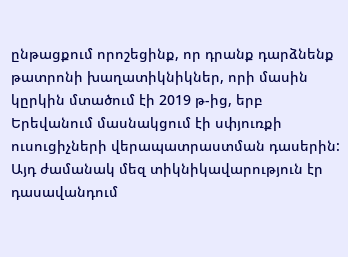ընթացքում որոշեցինք, որ դրանք դարձնենք թատրոնի խաղատիկնիկներ, որի մասին կըրկին մտածում էի 2019 թ-ից, երբ Երեվանում մասնակցում էի սփյուռքի ուսուցիչների վերապատրաստման դասերին: Այդ ժամանակ մեզ տիկնիկավարություն էր դասավանդում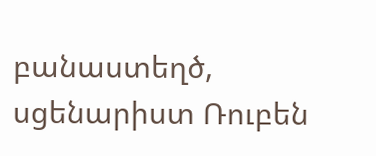բանաստեղծ, սցենարիստ Ռուբեն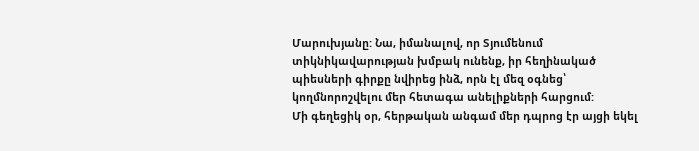Մարուխյանը: Նա, իմանալով, որ Տյումենում տիկնիկավարության խմբակ ունենք, իր հեղինակած պիեսների գիրքը նվիրեց ինձ, որն էլ մեզ օգնեց՝ կողմնորոշվելու մեր հետագա անելիքների հարցում:
Մի գեղեցիկ օր, հերթական անգամ մեր դպրոց էր այցի եկել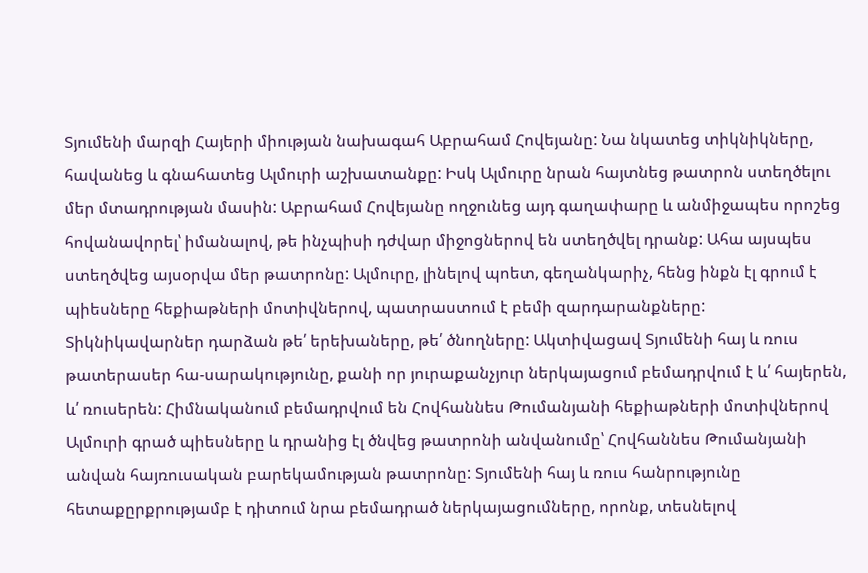Տյումենի մարզի Հայերի միության նախագահ Աբրահամ Հովեյանը: Նա նկատեց տիկնիկները, հավանեց և գնահատեց Ալմուրի աշխատանքը: Իսկ Ալմուրը նրան հայտնեց թատրոն ստեղծելու մեր մտադրության մասին: Աբրահամ Հովեյանը ողջունեց այդ գաղափարը և անմիջապես որոշեց հովանավորել՝ իմանալով, թե ինչպիսի դժվար միջոցներով են ստեղծվել դրանք: Ահա այսպես ստեղծվեց այսօրվա մեր թատրոնը: Ալմուրը, լինելով պոետ, գեղանկարիչ, հենց ինքն էլ գրում է պիեսները հեքիաթների մոտիվներով, պատրաստում է բեմի զարդարանքները:
Տիկնիկավարներ դարձան թե՛ երեխաները, թե՛ ծնողները: Ակտիվացավ Տյումենի հայ և ռուս թատերասեր հա-սարակությունը, քանի որ յուրաքանչյուր ներկայացում բեմադրվում է և՛ հայերեն, և՛ ռուսերեն: Հիմնականում բեմադրվում են Հովհաննես Թումանյանի հեքիաթների մոտիվներով Ալմուրի գրած պիեսները և դրանից էլ ծնվեց թատրոնի անվանումը՝ Հովհաննես Թումանյանի անվան հայռուսական բարեկամության թատրոնը: Տյումենի հայ և ռուս հանրությունը հետաքըրքրությամբ է դիտում նրա բեմադրած ներկայացումները, որոնք, տեսնելով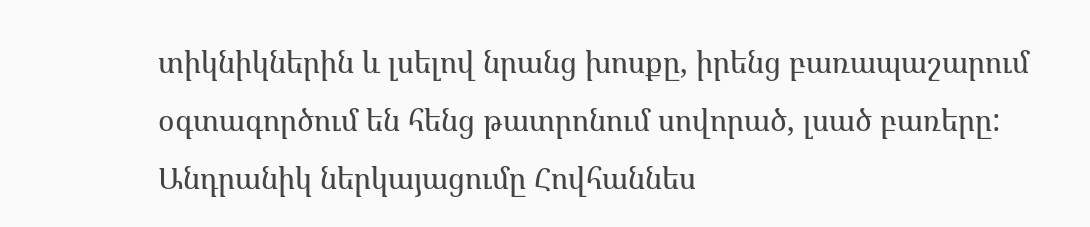տիկնիկներին և լսելով նրանց խոսքը, իրենց բառապաշարում օգտագործում են հենց թատրոնում սովորած, լսած բառերը:
Անդրանիկ ներկայացումը Հովհաննես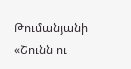Թումանյանի «Շունն ու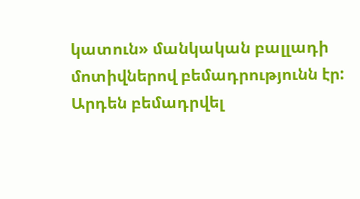կատուն» մանկական բալլադի մոտիվներով բեմադրությունն էր:
Արդեն բեմադրվել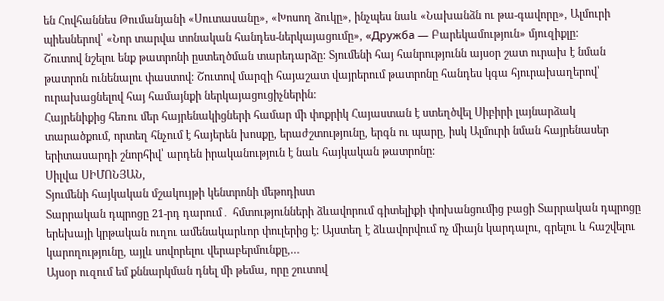են Հովհաննես Թումանյանի «Սուտասանը», «Խոսող ձուկը», ինչպես նաև «Նախանձն ու թա-գավորը», Ալմուրի պիեսներով՝ «Նոր տարվա տոնական հանդես-ներկայացումը», «Дружба — Բարեկամություն» մյուզիքլը:
Շուտով նշելու ենք թատրոնի ըստեղծման տարեդարձը: Տյումենի հայ հանրությունն այսօր շատ ուրախ է նման թատրոն ունենալու փաստով: Շուտով մարզի հայաշատ վայրերում թատրոնը հանդես կգա հյուրախաղերով՝ ուրախացնելով հայ համայնքի ներկայացուցիչներին:
Հայրենիքից հեռու մեր հայրենակիցների համար մի փոքրիկ Հայաստան է ստեղծվել Սիբիրի լայնարձակ տարածքում, որտեղ հնչում է հայերեն խոսքը, երաժշտությունը, երգն ու պարը, իսկ Ալմուրի նման հայրենասեր երիտասարդի շնորհիվ՝ արդեն իրականություն է նաև հայկական թատրոնը:
Սիլվա ՍԻՄՈՆՅԱՆ,
Տյումենի հայկական մշակույթի կենտրոնի մեթոդիստ
Տարրական դպրոցը 21-րդ դարում․ հմտությունների ձևավորում գիտելիքի փոխանցումից բացի Տարրական դպրոցը երեխայի կրթական ուղու ամենակարևոր փուլերից է: Այստեղ է ձևավորվում ոչ միայն կարդալու, գրելու և հաշվելու կարողությունը, այլև սովորելու վերաբերմունքը,…
Այսօր ուզում եմ քննարկման դնել մի թեմա, որը շուտով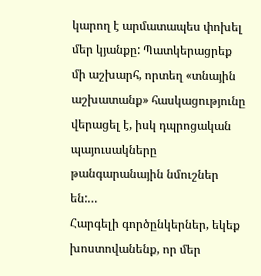կարող է արմատապես փոխել մեր կյանքը: Պատկերացրեք մի աշխարհ, որտեղ «տնային աշխատանք» հասկացությունը վերացել է, իսկ դպրոցական պայուսակները թանգարանային նմուշներ են:…
Հարգելի գործընկերներ, եկեք խոստովանենք, որ մեր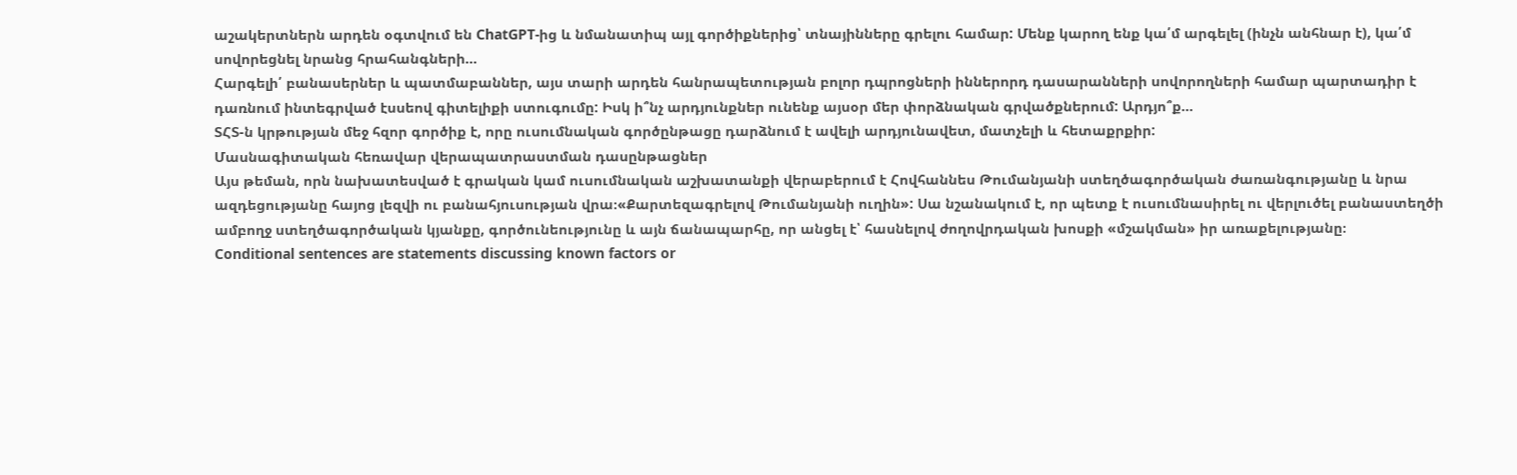աշակերտներն արդեն օգտվում են ChatGPT-ից և նմանատիպ այլ գործիքներից՝ տնայինները գրելու համար: Մենք կարող ենք կա՛մ արգելել (ինչն անհնար է), կա՛մ սովորեցնել նրանց հրահանգների…
Հարգելի՛ բանասերներ և պատմաբաններ, այս տարի արդեն հանրապետության բոլոր դպրոցների իններորդ դասարանների սովորողների համար պարտադիր է դառնում ինտեգրված էսսեով գիտելիքի ստուգումը: Իսկ ի՞նչ արդյունքներ ունենք այսօր մեր փորձնական գրվածքներում: Արդյո՞ք…
ՏՀՏ-ն կրթության մեջ հզոր գործիք է, որը ուսումնական գործընթացը դարձնում է ավելի արդյունավետ, մատչելի և հետաքրքիր:
Մասնագիտական հեռավար վերապատրաստման դասընթացներ
Այս թեման, որն նախատեսված է գրական կամ ուսումնական աշխատանքի վերաբերում է Հովհաննես Թումանյանի ստեղծագործական ժառանգությանը և նրա ազդեցությանը հայոց լեզվի ու բանահյուսության վրա։«Քարտեզագրելով Թումանյանի ուղին»: Սա նշանակում է, որ պետք է ուսումնասիրել ու վերլուծել բանաստեղծի ամբողջ ստեղծագործական կյանքը, գործունեությունը և այն ճանապարհը, որ անցել է՝ հասնելով ժողովրդական խոսքի «մշակման» իր առաքելությանը։
Conditional sentences are statements discussing known factors or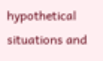hypothetical situations and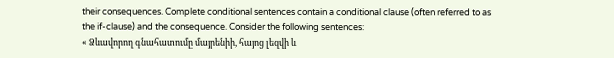their consequences. Complete conditional sentences contain a conditional clause (often referred to as the if-clause) and the consequence. Consider the following sentences:
« Ձևավորող գնահատումը մայրենիի, հայոց լեզվի և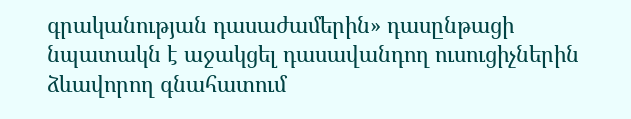գրականության դասաժամերին» դասընթացի նպատակն է աջակցել դասավանդող ուսուցիչներին ձևավորող գնահատում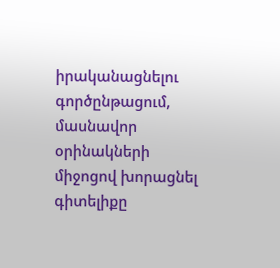իրականացնելու գործընթացում, մասնավոր օրինակների միջոցով խորացնել գիտելիքը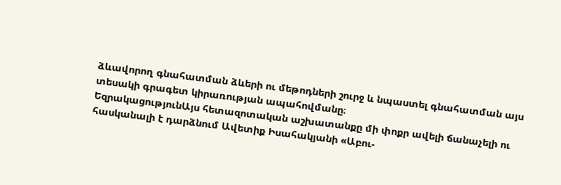ձևավորող գնահատման ձևերի ու մեթոդների շուրջ և նպաստել գնահատման այս տեսակի գրագետ կիրառության ապահովմանը։
ԵզրակացությունԱյս հետազոտական աշխատանքը մի փոքր ավելի ճանաչելի ու հասկանալի է դարձնում Ավետիք Իսահակյանի «Աբու-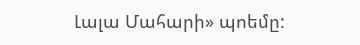Լալա Մահարի» պոեմը: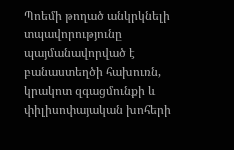Պոեմի թողած անկրկնելի տպավորությունը պայմանավորված է բանաստեղծի հախուռն, կրակոտ զգացմունքի և փիլիսոփայական խոհերի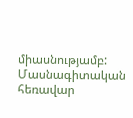միասնությամբ:
Մասնագիտական հեռավար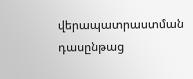վերապատրաստման դասընթաց